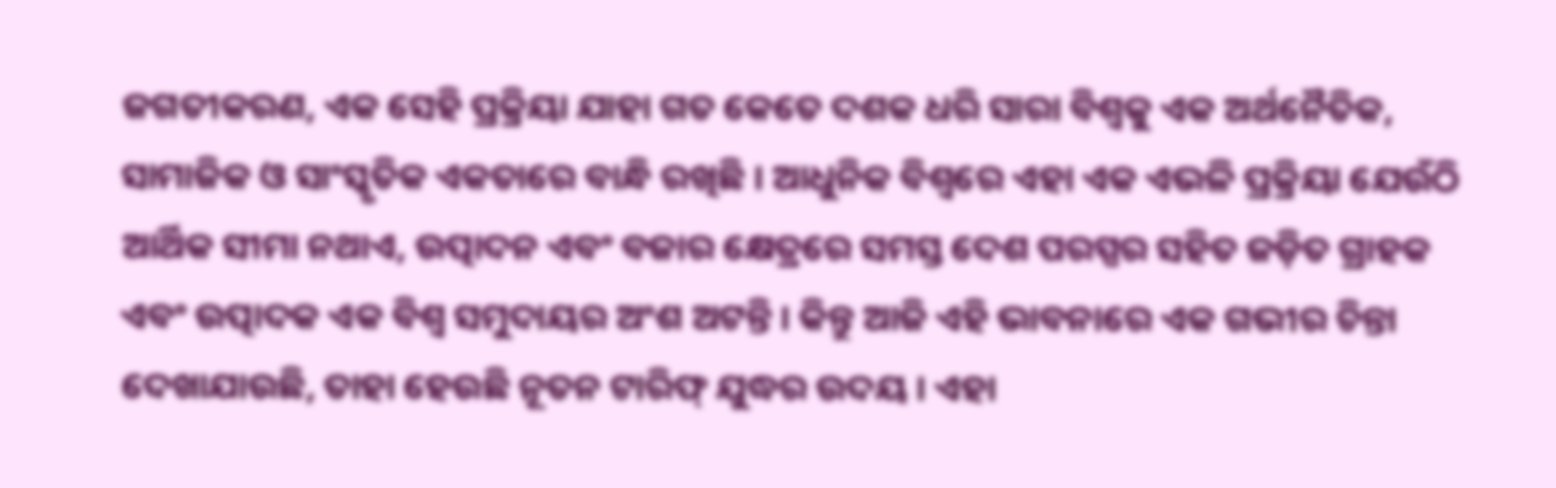ଜଗତୀକରଣ, ଏକ ସେହି ପ୍ରକ୍ରିୟା ଯାହା ଗତ କେତେ ଦଶକ ଧରି ସାରା ବିଶ୍ୱକୁ ଏକ ଅର୍ଥନୈତିକ, ସାମାଜିକ ଓ ସାଂସ୍କୃତିକ ଏକତାରେ ବାନ୍ଧି ରଖିଛି । ଆଧୁନିକ ବିଶ୍ୱରେ ଏହା ଏକ ଏଭଳି ପ୍ରକ୍ରିୟା ଯେଉଁଠି ଆର୍ଥିକ ସୀମା ନଥାଏ, ଉତ୍ପାଦନ ଏବଂ ବଜାର କ୍ଷେତ୍ରରେ ସମସ୍ତ ଦେଶ ପରସ୍ପର ସହିତ ଜଡ଼ିତ ଗ୍ରାହକ ଏବଂ ଉତ୍ପାଦକ ଏକ ବିଶ୍ୱ ସମୁଦାୟର ଅଂଶ ଅଟନ୍ତି । କିନ୍ତୁ ଆଜି ଏହି ଭାବନାରେ ଏକ ଗଭୀର ଚିନ୍ତା ଦେଖାଯାଉଛି, ତାହା ହେଉଛି ନୂତନ ଟାରିଫ୍ ଯୁଦ୍ଧର ଉଦୟ । ଏହା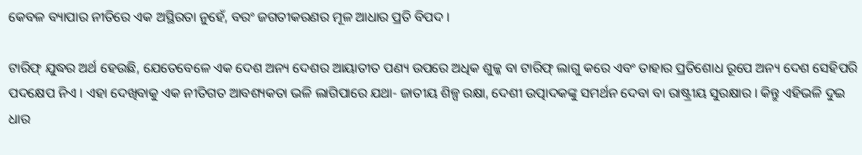କେବଳ ବ୍ୟାପାର ନୀତିରେ ଏକ ଅସ୍ଥିରତା ନୁହେଁ, ବରଂ ଜଗତୀକରଣର ମୂଳ ଆଧାର ପ୍ରତି ବିପଦ ।

ଟାରିଫ୍ ଯୁଦ୍ଧର ଅର୍ଥ ହେଉଛି, ଯେତେବେଳେ ଏକ ଦେଶ ଅନ୍ୟ ଦେଶର ଆୟାତୀତ ପଣ୍ୟ ଉପରେ ଅଧିକ ଶୁଳ୍କ ବା ଟାରିଫ୍ ଲାଗୁ କରେ ଏବଂ ତାହାର ପ୍ରତିଶୋଧ ରୂପେ ଅନ୍ୟ ଦେଶ ସେହିପରି ପଦକ୍ଷେପ ନିଏ । ଏହା ଦେଖିବାକୁ ଏକ ନୀତିଗତ ଆବଶ୍ୟକତା ଭଳି ଲାଗିପାରେ ଯଥା- ଜାତୀୟ ଶିଳ୍ପ ରକ୍ଷା, ଦେଶୀ ଉତ୍ପାଦକଙ୍କୁ ସମର୍ଥନ ଦେବା ବା ରାଷ୍ଟ୍ରୀୟ ସୁରକ୍ଷାର । କିନ୍ତୁ ଏହିଭଳି ଦୁଇ ଧାର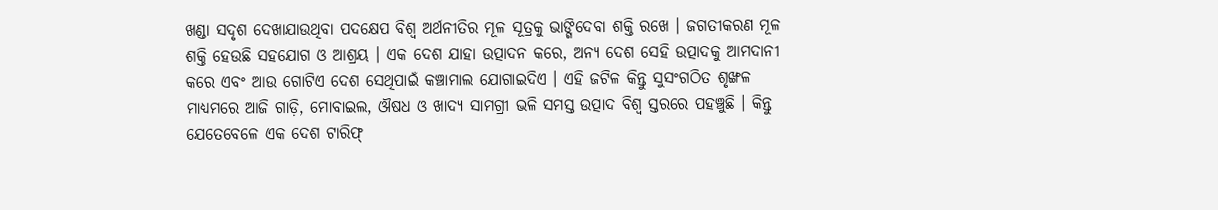ଖଣ୍ଡା ସଦୃଶ ଦେଖାଯାଉଥିବା ପଦକ୍ଷେପ ବିଶ୍ୱ ଅର୍ଥନୀତିର ମୂଳ ସୂତ୍ରକୁ ଭାଙ୍ଗିଦେବା ଶକ୍ତି ରଖେ । ଜଗତୀକରଣ ମୂଳ ଶକ୍ତି ହେଉଛି ସହଯୋଗ ଓ ଆଶ୍ରୟ । ଏକ ଦେଶ ଯାହା ଉତ୍ପାଦନ କରେ, ଅନ୍ୟ ଦେଶ ସେହି ଉତ୍ପାଦକୁ ଆମଦାନୀ କରେ ଏବଂ ଆଉ ଗୋଟିଏ ଦେଶ ସେଥିପାଇଁ କଞ୍ଚାମାଲ ଯୋଗାଇଦିଏ । ଏହି ଜଟିଳ କିନ୍ତୁ ସୁସଂଗଠିତ ଶୃଙ୍ଖଳ ମାଧ୍ୟମରେ ଆଜି ଗାଡ଼ି, ମୋବାଇଲ, ଔଷଧ ଓ ଖାଦ୍ୟ ସାମଗ୍ରୀ ଭଳି ସମସ୍ତ ଉତ୍ପାଦ ବିଶ୍ୱ ସ୍ତରରେ ପହଞ୍ଚୁଛି । କିନ୍ତୁ ଯେତେବେଳେ ଏକ ଦେଶ ଟାରିଫ୍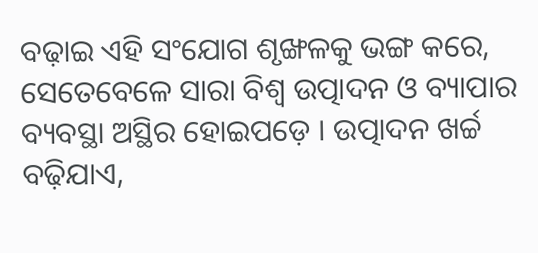ବଢ଼ାଇ ଏହି ସଂଯୋଗ ଶୃଙ୍ଖଳକୁ ଭଙ୍ଗ କରେ, ସେତେବେଳେ ସାରା ବିଶ୍ୱ ଉତ୍ପାଦନ ଓ ବ୍ୟାପାର ବ୍ୟବସ୍ଥା ଅସ୍ଥିର ହୋଇପଡ଼େ । ଉତ୍ପାଦନ ଖର୍ଚ୍ଚ ବଢ଼ିଯାଏ,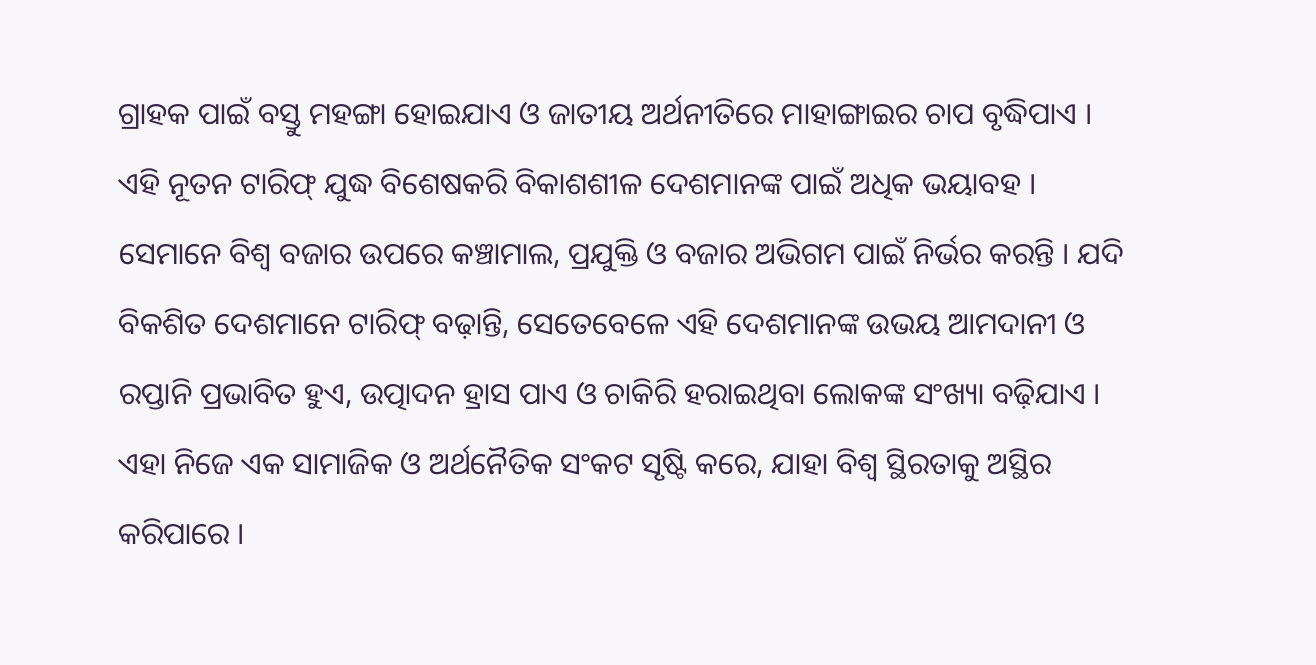ଗ୍ରାହକ ପାଇଁ ବସ୍ତୁ ମହଙ୍ଗା ହୋଇଯାଏ ଓ ଜାତୀୟ ଅର୍ଥନୀତିରେ ମାହାଙ୍ଗାଇର ଚାପ ବୃଦ୍ଧିପାଏ ।
ଏହି ନୂତନ ଟାରିଫ୍ ଯୁଦ୍ଧ ବିଶେଷକରି ବିକାଶଶୀଳ ଦେଶମାନଙ୍କ ପାଇଁ ଅଧିକ ଭୟାବହ । ସେମାନେ ବିଶ୍ୱ ବଜାର ଉପରେ କଞ୍ଚାମାଲ, ପ୍ରଯୁକ୍ତି ଓ ବଜାର ଅଭିଗମ ପାଇଁ ନିର୍ଭର କରନ୍ତି । ଯଦି ବିକଶିତ ଦେଶମାନେ ଟାରିଫ୍ ବଢ଼ାନ୍ତି, ସେତେବେଳେ ଏହି ଦେଶମାନଙ୍କ ଉଭୟ ଆମଦାନୀ ଓ ରପ୍ତାନି ପ୍ରଭାବିତ ହୁଏ, ଉତ୍ପାଦନ ହ୍ରାସ ପାଏ ଓ ଚାକିରି ହରାଇଥିବା ଲୋକଙ୍କ ସଂଖ୍ୟା ବଢ଼ିଯାଏ । ଏହା ନିଜେ ଏକ ସାମାଜିକ ଓ ଅର୍ଥନୈତିକ ସଂକଟ ସୃଷ୍ଟି କରେ, ଯାହା ବିଶ୍ୱ ସ୍ଥିରତାକୁ ଅସ୍ଥିର କରିପାରେ ।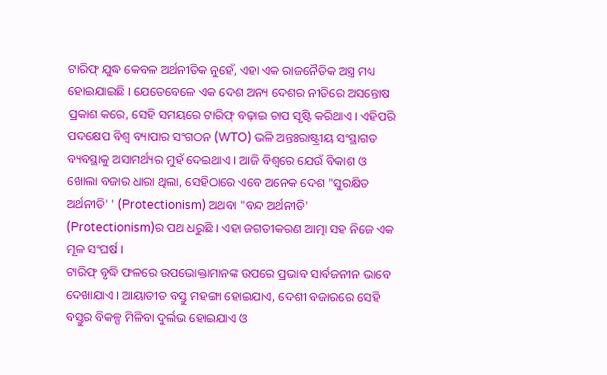ଟାରିଫ୍ ଯୁଦ୍ଧ କେବଳ ଅର୍ଥନୀତିକ ନୁହେଁ, ଏହା ଏକ ରାଜନୈତିକ ଅସ୍ତ୍ର ମଧ୍ୟ ହୋଇଯାଇଛି । ଯେତେବେଳେ ଏକ ଦେଶ ଅନ୍ୟ ଦେଶର ନୀତିରେ ଅସନ୍ତୋଷ ପ୍ରକାଶ କରେ, ସେହି ସମୟରେ ଟାରିଫ୍ ବଢ଼ାଇ ଚାପ ସୃଷ୍ଟି କରିଥାଏ । ଏହିପରି ପଦକ୍ଷେପ ବିଶ୍ୱ ବ୍ୟାପାର ସଂଗଠନ (WTO) ଭଳି ଅନ୍ତଃରାଷ୍ଟ୍ରୀୟ ସଂସ୍ଥାଗତ ବ୍ୟବସ୍ଥାକୁ ଅସାମର୍ଥ୍ୟର ମୁହଁ ଦେଇଥାଏ । ଆଜି ବିଶ୍ୱରେ ଯେଉଁ ବିକାଶ ଓ ଖୋଲା ବଜାର ଧାରା ଥିଲା, ସେହିଠାରେ ଏବେ ଅନେକ ଦେଶ "ସୁରକ୍ଷିତ ଅର୍ଥନୀତି' ' (Protectionism) ଅଥବା "ବନ୍ଦ ଅର୍ଥନୀତି' (Protectionism)ର ପଥ ଧରୁଛି । ଏହା ଜଗତୀକରଣ ଆତ୍ମା ସହ ନିଜେ ଏକ ମୂଳ ସଂଘର୍ଷ ।
ଟାରିଫ୍ ବୃଦ୍ଧି ଫଳରେ ଉପଭୋକ୍ତାମାନଙ୍କ ଉପରେ ପ୍ରଭାବ ସାର୍ବଜନୀନ ଭାବେ ଦେଖାଯାଏ । ଆୟାତୀତ ବସ୍ତୁ ମହଙ୍ଗା ହୋଇଯାଏ, ଦେଶୀ ବଜାରରେ ସେହି ବସ୍ତୁର ବିକଳ୍ପ ମିଳିବା ଦୁର୍ଲଭ ହୋଇଯାଏ ଓ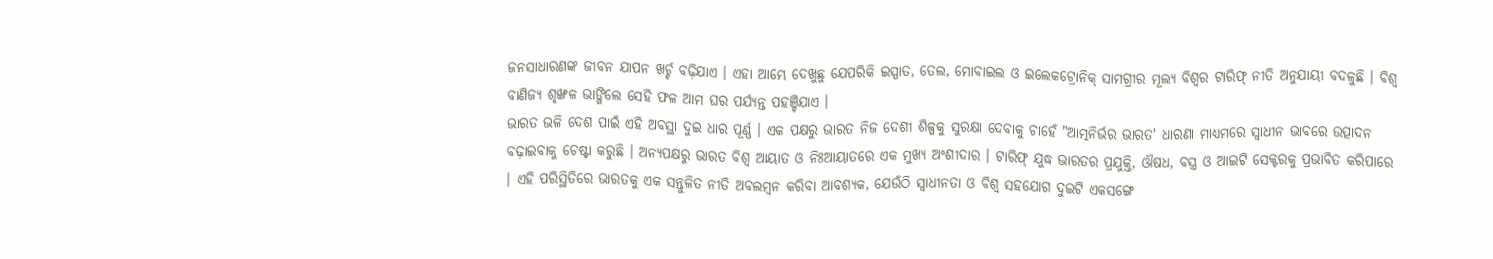ଜନସାଧାରଣଙ୍କ ଜୀବନ ଯାପନ ଖର୍ଚ୍ଚ ବଢ଼ିଯାଏ । ଏହା ଆମ୍ଭେ ଦେଖୁଛୁ ଯେପରିକି ଇସ୍ପାତ, ତେଲ, ମୋବାଇଲ ଓ ଇଲେକଟ୍ରୋନିକ୍ ସାମଗ୍ରୀର ମୂଲ୍ୟ ବିଶ୍ୱର ଟାରିଫ୍ ନୀତି ଅନୁଯାୟୀ ବଦଳୁଛି । ବିଶ୍ୱ ବାଣିଜ୍ୟ ଶୃଙ୍ଖଳ ଭାଙ୍ଗିଲେ ସେହି ଫଳ ଆମ ଘର ପର୍ଯ୍ୟନ୍ତ ପହଞ୍ଚିଯାଏ ।
ଭାରତ ଭଳି ଦେଶ ପାଇଁ ଏହି ଅବସ୍ଥା ଦୁଇ ଧାର ପୂର୍ଣ୍ଣ । ଏକ ପକ୍ଷରୁ ଭାରତ ନିଜ ଦେଶୀ ଶିଳ୍ପକୁ ସୁରକ୍ଷା ଦେବାକୁ ଚାହେଁ "ଆତ୍ମନିର୍ଭର ଭାରତ' ଧାରଣା ମାଧ୍ୟମରେ ସ୍ୱାଧୀନ ଭାବରେ ଉତ୍ପାଦନ ବଢ଼ାଇବାକୁ ଚେଷ୍ଟା କରୁଛି । ଅନ୍ୟପକ୍ଷରୁ ଭାରତ ବିଶ୍ୱ ଆୟାତ ଓ ନିଃଆୟାତରେ ଏକ ମୁଖ୍ୟ ଅଂଶୀଦାର । ଟାରିଫ୍ ଯୁଦ୍ଧ ଭାରତର ପ୍ରଯୁକ୍ତି, ଔଷଧ, ବସ୍ତ୍ର ଓ ଆଇଟି ସେକ୍ଟରକୁ ପ୍ରଭାବିତ କରିପାରେ । ଏହି ପରିସ୍ଥିତିରେ ଭାରତକୁ ଏକ ସନ୍ତୁଳିତ ନୀତି ଅବଲମ୍ବନ କରିବା ଆବଶ୍ୟକ, ଯେଉଁଠି ସ୍ୱାଧୀନତା ଓ ବିଶ୍ୱ ସହଯୋଗ ଦୁଇଟି ଏକସଙ୍ଗେ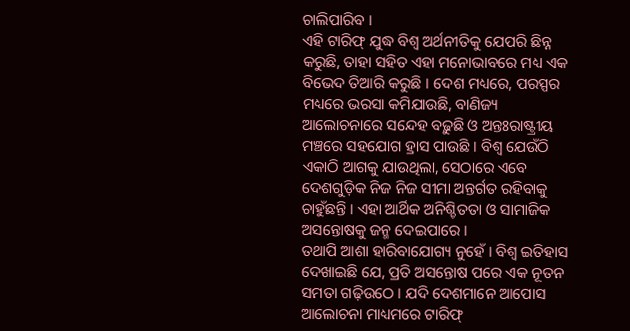ଚାଲିପାରିବ ।
ଏହି ଟାରିଫ୍ ଯୁଦ୍ଧ ବିଶ୍ୱ ଅର୍ଥନୀତିକୁ ଯେପରି ଛିନ୍ନ କରୁଛି, ତାହା ସହିତ ଏହା ମନୋଭାବରେ ମଧ୍ୟ ଏକ ବିଭେଦ ତିଆରି କରୁଛି । ଦେଶ ମଧ୍ୟରେ, ପରସ୍ପର ମଧ୍ୟରେ ଭରସା କମିଯାଉଛି, ବାଣିଜ୍ୟ ଆଲୋଚନାରେ ସନ୍ଦେହ ବଢ଼ୁଛି ଓ ଅନ୍ତଃରାଷ୍ଟ୍ରୀୟ ମଞ୍ଚରେ ସହଯୋଗ ହ୍ରାସ ପାଉଛି । ବିଶ୍ୱ ଯେଉଁଠି ଏକାଠି ଆଗକୁ ଯାଉଥିଲା, ସେଠାରେ ଏବେ ଦେଶଗୁଡ଼ିକ ନିଜ ନିଜ ସୀମା ଅନ୍ତର୍ଗତ ରହିବାକୁ ଚାହୁଁଛନ୍ତି । ଏହା ଆର୍ଥିକ ଅନିଶ୍ଚିତତା ଓ ସାମାଜିକ ଅସନ୍ତୋଷକୁ ଜନ୍ମ ଦେଇପାରେ ।
ତଥାପି ଆଶା ହାରିବାଯୋଗ୍ୟ ନୁହେଁ । ବିଶ୍ୱ ଇତିହାସ ଦେଖାଇଛି ଯେ, ପ୍ରତି ଅସନ୍ତୋଷ ପରେ ଏକ ନୂତନ ସମତା ଗଢ଼ିଉଠେ । ଯଦି ଦେଶମାନେ ଆପୋସ ଆଲୋଚନା ମାଧ୍ୟମରେ ଟାରିଫ୍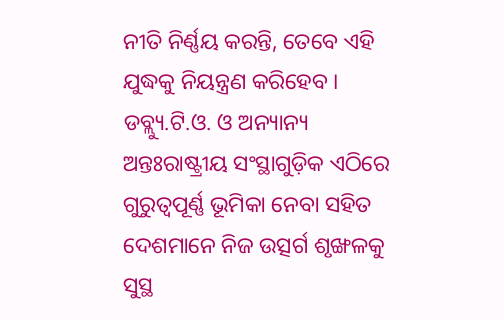ନୀତି ନିର୍ଣ୍ଣୟ କରନ୍ତି, ତେବେ ଏହି ଯୁଦ୍ଧକୁ ନିୟନ୍ତ୍ରଣ କରିହେବ । ଡବ୍ଲ୍ୟୁ.ଟି.ଓ. ଓ ଅନ୍ୟାନ୍ୟ ଅନ୍ତଃରାଷ୍ଟ୍ରୀୟ ସଂସ୍ଥାଗୁଡ଼ିକ ଏଠିରେ ଗୁରୁତ୍ୱପୂର୍ଣ୍ଣ ଭୂମିକା ନେବା ସହିତ ଦେଶମାନେ ନିଜ ଉତ୍ସର୍ଗ ଶୃଙ୍ଖଳକୁ ସୁସ୍ଥ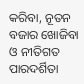କରିବା, ନୂତନ ବଜାର ଖୋଜିବା ଓ ନୀତିଗତ ପାରଦର୍ଶିତା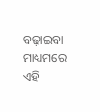ବଢ଼ାଇବା ମାଧ୍ୟମରେ ଏହି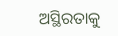ଅସ୍ଥିରତାକୁ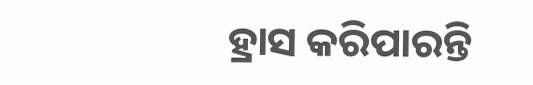ହ୍ରାସ କରିପାରନ୍ତି